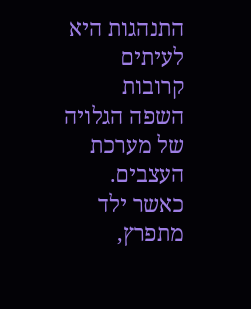התנהגות היא לעיתים קרובות השפה הגלויה של מערכת העצבים.
כאשר ילד מתפרץ,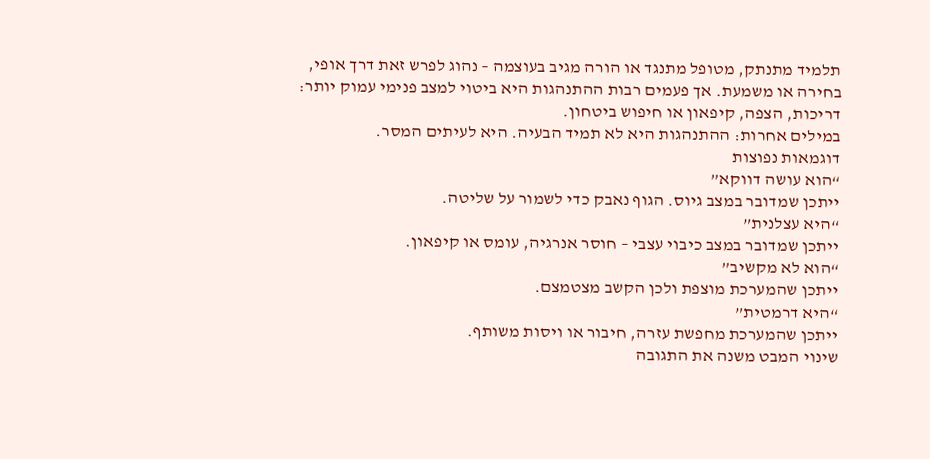תלמיד מתנתק, מטופל מתנגד או הורה מגיב בעוצמה – נהוג לפרש זאת דרך אופי, בחירה או משמעת. אך פעמים רבות ההתנהגות היא ביטוי למצב פנימי עמוק יותר: דריכות, הצפה, קיפאון או חיפוש ביטחון.
במילים אחרות: ההתנהגות היא לא תמיד הבעיה. היא לעיתים המסר.
דוגמאות נפוצות
“הוא עושה דווקא”
ייתכן שמדובר במצב גיוס. הגוף נאבק כדי לשמור על שליטה.
“היא עצלנית”
ייתכן שמדובר במצב כיבוי עצבי – חוסר אנרגיה, עומס או קיפאון.
“הוא לא מקשיב”
ייתכן שהמערכת מוצפת ולכן הקשב מצטמצם.
“היא דרמטית”
ייתכן שהמערכת מחפשת עזרה, חיבור או ויסות משותף.
שינוי המבט משנה את התגובה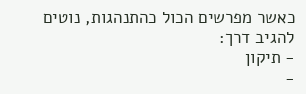כאשר מפרשים הכול כהתנהגות, נוטים להגיב דרך:
- תיקון
-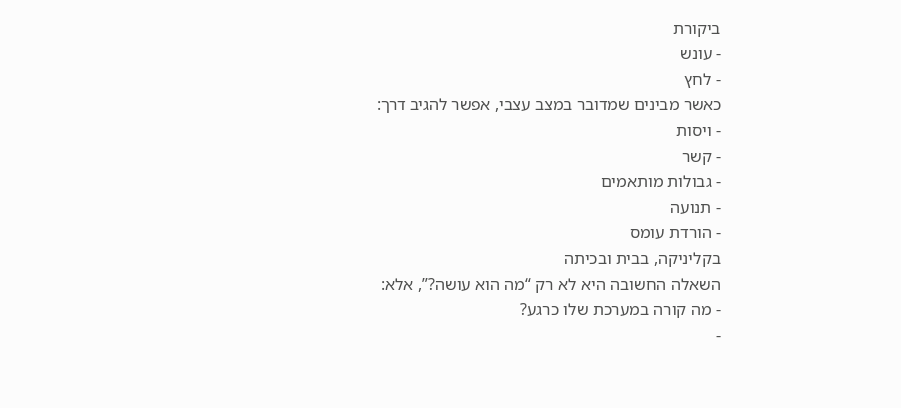ביקורת
- עונש
- לחץ
כאשר מבינים שמדובר במצב עצבי, אפשר להגיב דרך:
- ויסות
- קשר
- גבולות מותאמים
- תנועה
- הורדת עומס
בקליניקה, בבית ובכיתה
השאלה החשובה היא לא רק “מה הוא עושה?”, אלא:
- מה קורה במערכת שלו כרגע?
-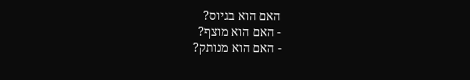האם הוא בגיוס?
- האם הוא מוצף?
- האם הוא מנותק?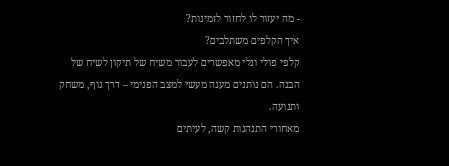- מה יעזור לו לחזור לזמינות?
איך הקלפים משתלבים?
קלפי פולי וגלי מאפשרים לעבור משיח של תיקון לשיח של הבנה. הם נותנים מענה מעשי למצב הפנימי – דרך גוף, משחק ותנועה.
מאחורי התנהגות קשה, לעיתים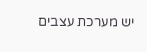יש מערכת עצבים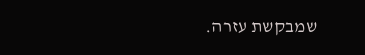שמבקשת עזרה.